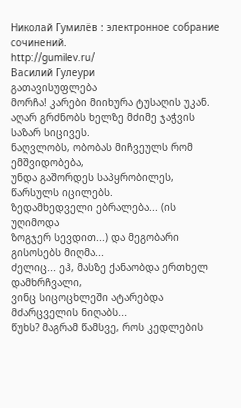Николай Гумилёв : электронное собрание сочинений.
http://gumilev.ru/
Василий Гулеури
გათავისუფლება
მორჩა! კარები მიიხურა ტუსაღის უკან.
აღარ გრძნობს ხელზე მძიმე ჯაჭვის საზარ სიცივეს.
ნაღვლობს, ობობას მიჩვეულს რომ ემშვიდობება,
უნდა გაშორდეს საპყრობილეს, წარსულს იცილებს.
ზედამხედველი ებრალება... (ის უღიმოდა
ზოგჯერ სევდით...) და მეგობარი გისოსებს მიღმა...
ძელიც... ეჰ, მასზე ქანაობდა ერთხელ დამხრჩვალი,
ვინც სიცოცხლეში ატარებდა მძარცველის ნიღაბს...
წუხს? მაგრამ წამსვე, როს კედლების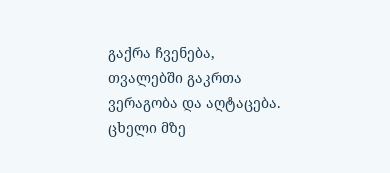გაქრა ჩვენება,
თვალებში გაკრთა ვერაგობა და აღტაცება.
ცხელი მზე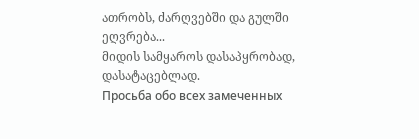ათრობს, ძარღვებში და გულში ეღვრება...
მიდის სამყაროს დასაპყრობად, დასატაცებლად.
Просьба обо всех замеченных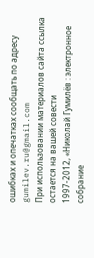ошибках и опечатках сообщать по адресу gumilev.ru@gmail.com
При использовании материалов сайта ссылка остается на вашей совести
1997-2012, «Николай Гумилёв : электронное собрание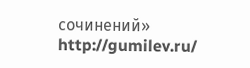сочинений»
http://gumilev.ru/